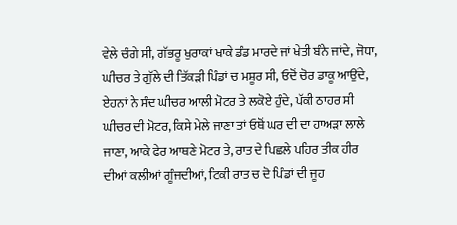ਵੇਲੇ ਚੰਗੇ ਸੀ, ਗੱਭਰੂ ਖੁਰਾਕਾਂ ਖਾਕੇ ਡੰਡ ਮਾਰਦੇ ਜਾਂ ਖੇਤੀ ਬੰਨੇ ਜਾਂਦੇ, ਜੋਧਾ,
ਘੀਚਰ ਤੇ ਗੁੱਲੇ ਦੀ ਤਿੱਕੜੀ ਪਿੰਡਾਂ ਚ ਮਸ਼ੂਰ ਸੀ, ਓਦੋਂ ਚੋਰ ਡਾਕੂ ਆਉਂਦੇ,
ਏਹਨਾਂ ਨੇ ਸੰਦ ਘੀਚਰ ਆਲੀ ਮੋਟਰ ਤੇ ਲਕੋਏ ਹੁੰਦੇ, ਪੱਕੀ ਠਾਹਰ ਸੀ
ਘੀਚਰ ਦੀ ਮੋਟਰ, ਕਿਸੇ ਮੇਲੇ ਜਾਣਾ ਤਾਂ ਓਥੋਂ ਘਰ ਦੀ ਦਾ ਹਾਅੜਾ ਲਾਲੇ
ਜਾਣਾ, ਆਕੇ ਫੇਰ ਆਥਣੇ ਮੋਟਰ ਤੇ, ਰਾਤ ਦੇ ਪਿਛਲੇ ਪਹਿਰ ਤੀਕ ਹੀਰ
ਦੀਆਂ ਕਲੀਆਂ ਗੂੰਜਦੀਆਂ, ਟਿਕੀ ਰਾਤ ਚ ਦੋ ਪਿੰਡਾਂ ਦੀ ਜੂਹ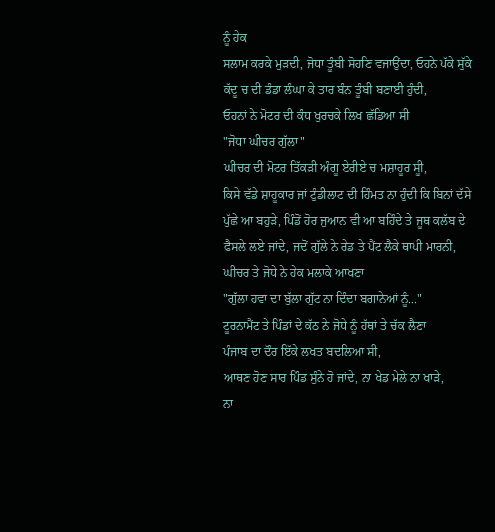ਨੂੰ ਹੇਕ
ਸਲਾਮ ਕਰਕੇ ਮੁੜਦੀ, ਜੋਧਾ ਤੂੰਬੀ ਸੋਹਣਿ ਵਜਾਉਂਦਾ, ਓਹਨੇ ਪੱਕੇ ਸੁੱਕੇ
ਕੱਦੂ ਚ ਦੀ ਡੰਡਾ ਲੰਘਾ ਕੇ ਤਾਰ ਬੰਨ ਤੂੰਬੀ ਬਣਾਈ ਹੁੰਦੀ,
ਓਹਨਾਂ ਨੇ ਮੋਟਰ ਦੀ ਕੰਧ ਖੁਰਚਕੇ ਲਿਖ ਛੱਡਿਆ ਸੀ
"ਜੋਧਾ ਘੀਚਰ ਗੁੱਲਾ"
ਘੀਚਰ ਦੀ ਮੋਟਰ ਤਿੱਕੜੀ ਅੰਗੂ ਏਰੀਏ ਚ ਮਸ਼ਾਹੂਰ ਸੂੀ,
ਕਿਸੇ ਵੱਡੇ ਸ਼ਾਹੂਕਾਰ ਜਾਂ ਟੁੰਡੀਲਾਟ ਦੀ ਹਿੰਮਤ ਨਾ ਹੁੰਦੀ ਕਿ ਬਿਨਾਂ ਦੱਸੇ
ਪੁੱਛੇ ਆ ਬਹੁੜੇ, ਪਿੰਡੋਂ ਹੋਰ ਜੁਆਨ ਵੀ ਆ ਬਹਿੰਦੇ ਤੇ ਜੂਥ ਕਲੱਬ ਦੇ
ਫੈਸਲੇ ਲਏ ਜਾਂਦੇ, ਜਦੋਂ ਗੁੱਲੇ ਨੇ ਰੇਡ ਤੇ ਪੈਂਟ ਲੈਕੇ ਥਾਪੀ ਮਾਰਨੀ,
ਘੀਚਰ ਤੇ ਜੋਧੇ ਨੇ ਹੇਕ ਮਲਾਕੇ ਆਖਣਾ
"ਗੁੱਲਾ ਹਵਾ ਦਾ ਬੁੱਲਾ ਗੁੱਟ ਨਾ ਦਿੰਦਾ ਬਗਾਨੇਆਂ ਨੂੰ..."
ਟੂਰਨਾਮੈਂਟ ਤੇ ਪਿੰਡਾਂ ਦੇ ਕੱਠ ਨੇ ਜੋਧੇ ਨੂੰ ਹੱਥਾਂ ਤੇ ਚੱਕ ਲੈਣਾ
ਪੰਜਾਬ ਦਾ ਦੌਰ ਇੱਕੇ ਲਖਤ ਬਦਲਿਆ ਸੀ,
ਆਥਣ ਹੋਣ ਸਾਰ ਪਿੰਡ ਸੁੰਨੇ ਹੋ ਜਾਂਦੇ, ਨਾ ਖੇਡ ਮੇਲੇ ਨਾ ਖਾੜੇ,
ਨਾ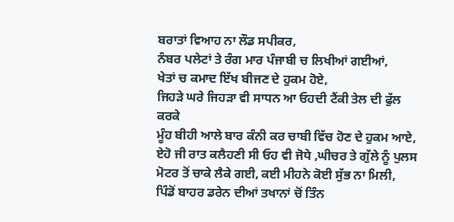ਬਰਾਤਾਂ ਵਿਆਹ ਨਾ ਲੌਡ ਸਪੀਕਰ,
ਨੰਬਰ ਪਲੇਟਾਂ ਤੇ ਰੰਗ ਮਾਰ ਪੰਜਾਬੀ ਚ ਲਿਖੀਆਂ ਗਈਆਂ,
ਖੇਤਾਂ ਚ ਕਮਾਦ ਇੱਖ ਬੀਜਣ ਦੇ ਹੁਕਮ ਹੋਏ,
ਜਿਹੜੇ ਘਰੇ ਜਿਹੜਾ ਵੀ ਸਾਧਨ ਆ ਓਹਦੀ ਟੈਂਕੀ ਤੇਲ ਦੀ ਫੁੱਲ ਕਰਕੇ
ਮੂੰਹ ਬੀਹੀ ਆਲੇ ਬਾਰ ਕੰਨੀ ਕਰ ਚਾਬੀ ਵਿੱਚ ਹੋਣ ਦੇ ਹੁਕਮ ਆਏ,
ਏਹੋ ਜੀ ਰਾਤ ਕਲੈਹਣੀ ਸੀ ਓਹ ਵੀ ਜੋਧੇ ,ਘੀਚਰ ਤੇ ਗੁੱਲੇ ਨੂੰ ਪੁਲਸ
ਮੋਟਰ ਤੋਂ ਚਾਕੇ ਲੈਕੇ ਗਈ, ਕਈ ਮੀਹਨੇ ਕੋਈ ਸੁੱਭ ਨਾ ਮਿਲੀ,
ਪਿੰਡੋਂ ਬਾਹਰ ਡਰੇਨ ਦੀਆਂ ਤਖਾਨਾਂ ਚੋਂ ਤਿੰਨ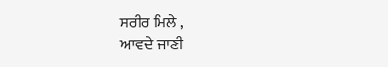ਸਰੀਰ ਮਿਲੇ ,
ਆਵਦੇ ਜਾਣੀ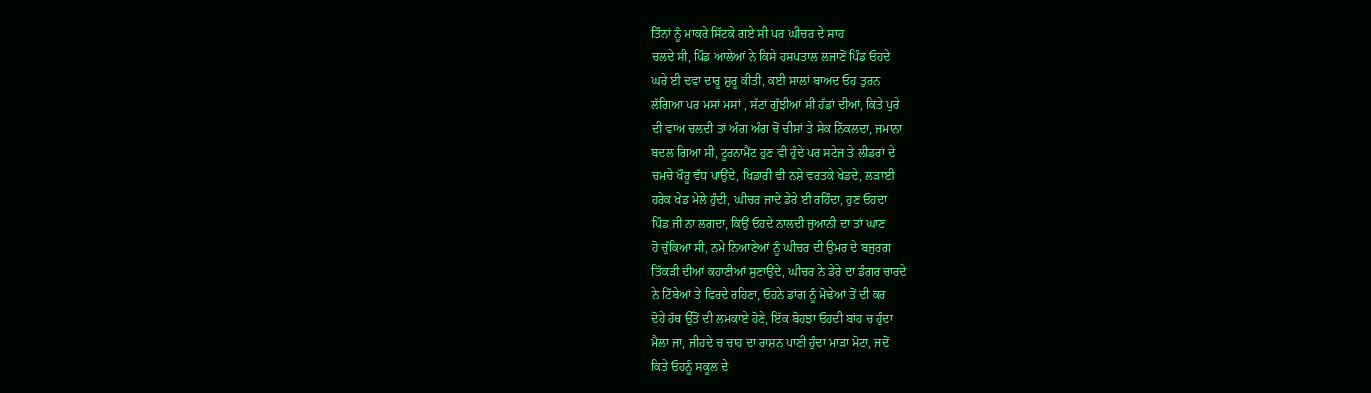ਤਿੰਨਾਂ ਨੂੰ ਮਾਕਰੇ ਸਿੱਟਕੇ ਗਏ ਸੀ ਪਰ ਘੀਚਰ ਦੇ ਸਾਹ
ਚਲਦੇ ਸੀ, ਪਿੰਡ ਆਲੇਆਂ ਨੇ ਕਿਸੇ ਹਸਪਤਾਲ ਲਜਾਣੋਂ ਪਿੰਡ ਓਹਦੇ
ਘਰੇ ਈ ਦਵਾ ਦਾਰੂ ਸ਼ੁਰੂ ਕੀਤੀ, ਕਈ ਸਾਲਾਂ ਬਾਅਦ ਓਹ ਤੁਰਨ
ਲੱਗਿਆ ਪਰ ਮਸਾਂ ਮਸਾਂ , ਸੱਟਾਂ ਗੁੱਝੀਆਂ ਸੀ ਹੱਡਾਂ ਦੀਆਂ, ਕਿਤੇ ਪੁਰੇ
ਦੀ ਵਾਅ ਚਲਦੀ ਤਾਂ ਅੰਗ ਅੰਗ ਚੋਂ ਚੀਸਾਂ ਤੇ ਸੇਕ ਨਿੱਕਲਦਾ, ਜਮਾਨਾ
ਬਦਲ ਗਿਆ ਸੀ, ਟੂਰਨਾਮੈਂਟ ਹੁਣ ਵੀ ਹੁੰਦੇ ਪਰ ਸਟੇਜ ਤੇ ਲੀਡਰਾਂ ਦੇ
ਚਮਚੇ ਖੌਰੂ ਵੱਧ ਪਾਉਂਦੇ, ਖਿਡਾਰੀ ਵੀ ਨਸ਼ੇ ਵਰਤਕੇ ਖੇਡਦੇ, ਲੜਾਈ
ਹਰੇਕ ਖੇਡ ਮੇਲੇ ਹੁੰਦੀ, ਘੀਚਰ ਜਾਦੇ ਡੇਰੇ ਈ ਰਹਿੰਦਾ, ਹੁਣ ਓਹਦਾ
ਪਿੰਡ ਜੀ ਨਾ ਲਗਦਾ, ਕਿਉਂ ਓਹਦੇ ਨਾਲਦੀ ਜੁਆਨੀ ਦਾ ਤਾਂ ਘਾਣ
ਹੋ ਚੁੱਕਿਆ ਸੀ, ਨਮੇ ਨਿਆਣੇਆਂ ਨੂੰ ਘੀਚਰ ਦੀ ਉਮਰ ਦੇ ਬਜੁਰਗ
ਤਿੱਕੜੀ ਦੀਆਂ ਕਹਾਣੀਆਂ ਸੁਣਾਉਂਦੇ, ਘੀਚਰ ਨੇ ਡੇਰੇ ਦਾ ਡੰਗਰ ਚਾਰਦੇ
ਨੇ ਟਿੱਬੇਆਂ ਤੇ ਫਿਰਦੇ ਰਹਿਣਾ, ਓਹਨੇ ਡਾਂਗ ਨੂੰ ਮੋਢੇਆਂ ਤੋਂ ਦੀ ਕਰ
ਦੋਹੇਂ ਹੱਥ ਉੱਤੋਂ ਦੀ ਲਮਕਾਏ ਹੋਣੇ, ਇੱਕ ਬੋਹਝਾ ਓਹਦੀ ਬਾਂਹ ਚ ਹੁੰਦਾ
ਮੈਲਾ ਜਾ, ਜੀਹਦੇ ਚ ਚਾਹ ਦਾ ਰਾਸ਼ਨ ਪਾਣੀ ਹੁੰਦਾ ਮਾੜਾ ਮੋਟਾ, ਜਦੋਂ
ਕਿਤੇ ਓਹਨੂੰ ਸਕੂਲ ਦੇ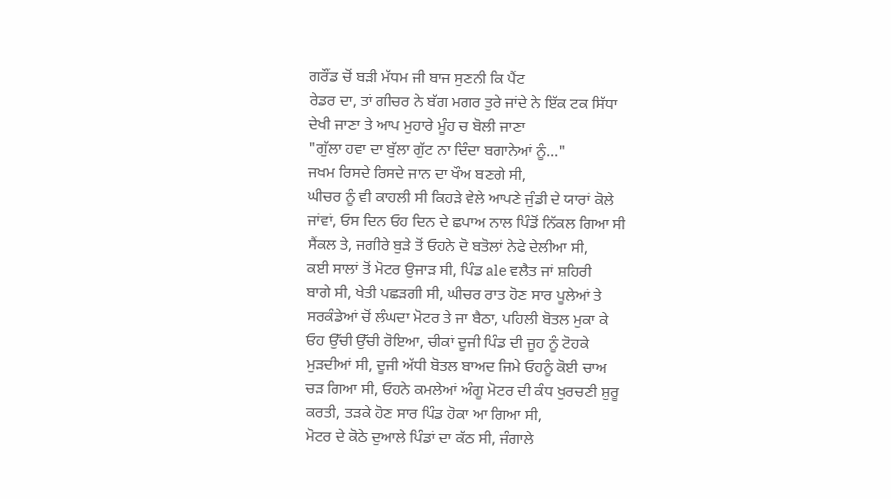ਗਰੌਂਡ ਚੋਂ ਬੜੀ ਮੱਧਮ ਜੀ ਬਾਜ ਸੁਣਨੀ ਕਿ ਪੈਂਟ
ਰੇਡਰ ਦਾ, ਤਾਂ ਗੀਚਰ ਨੇ ਬੱਗ ਮਗਰ ਤੁਰੇ ਜਾਂਦੇ ਨੇ ਇੱਕ ਟਕ ਸਿੱਧਾ
ਦੇਖੀ ਜਾਣਾ ਤੇ ਆਪ ਮੁਹਾਰੇ ਮੂੰਹ ਚ ਬੋਲੀ ਜਾਣਾ
"ਗੁੱਲਾ ਹਵਾ ਦਾ ਬੁੱਲਾ ਗੁੱਟ ਨਾ ਦਿੰਦਾ ਬਗਾਨੇਆਂ ਨੂੰ..."
ਜਖਮ ਰਿਸਦੇ ਰਿਸਦੇ ਜਾਨ ਦਾ ਖੌਅ ਬਣਗੇ ਸੀ,
ਘੀਚਰ ਨੂੰ ਵੀ ਕਾਹਲੀ ਸੀ ਕਿਹੜੇ ਵੇਲੇ ਆਪਣੇ ਜੁੰਡੀ ਦੇ ਯਾਰਾਂ ਕੋਲੇ
ਜਾਂਵਾਂ, ਓਸ ਦਿਨ ਓਹ ਦਿਨ ਦੇ ਛਪਾਅ ਨਾਲ ਪਿੰਡੋਂ ਨਿੱਕਲ ਗਿਆ ਸੀ
ਸੈਂਕਲ ਤੇ, ਜਗੀਰੇ ਬੁੜੇ ਤੋਂ ਓਹਨੇ ਦੋ ਬਤੋਲਾਂ ਨੇਫੇ ਦੇਲੀਆ ਸੀ,
ਕਈ ਸਾਲਾਂ ਤੋਂ ਮੋਟਰ ਉਜਾੜ ਸੀ, ਪਿੰਡ ale ਵਲੈਤ ਜਾਂ ਸ਼ਹਿਰੀ
ਬਾਗੇ ਸੀ, ਖੇਤੀ ਪਛੜਗੀ ਸੀ, ਘੀਚਰ ਰਾਤ ਹੋਣ ਸਾਰ ਪੂਲੇਆਂ ਤੇ
ਸਰਕੰਡੇਆਂ ਚੋਂ ਲੰਘਦਾ ਮੋਟਰ ਤੇ ਜਾ ਬੈਠਾ, ਪਹਿਲੀ ਬੋਤਲ ਮੁਕਾ ਕੇ
ਓਹ ਉੱਚੀ ਉੱਚੀ ਰੋਇਆ, ਚੀਕਾਂ ਦੂਜੀ ਪਿੰਡ ਦੀ ਜੂਹ ਨੂੰ ਟੋਹਕੇ
ਮੁੜਦੀਆਂ ਸੀ, ਦੂਜੀ ਅੱਧੀ ਬੋਤਲ ਬਾਅਦ ਜਿਮੇ ਓਹਨੂੰ ਕੋਈ ਚਾਅ
ਚੜ ਗਿਆ ਸੀ, ਓਹਨੇ ਕਮਲੇਆਂ ਅੰਗੂ ਮੋਟਰ ਦੀ ਕੰਧ ਖੁਰਚਣੀ ਸ਼ੁਰੂ
ਕਰਤੀ, ਤੜਕੇ ਹੋਣ ਸਾਰ ਪਿੰਡ ਹੋਕਾ ਆ ਗਿਆ ਸੀ,
ਮੋਟਰ ਦੇ ਕੋਠੇ ਦੁਆਲੇ ਪਿੰਡਾਂ ਦਾ ਕੱਠ ਸੀ, ਜੰਗਾਲੇ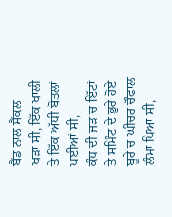ਬੈਂਡ ਨਾਲ ਸੈਂਕਲ
ਖੜਾ ਸੀ, ਇੱਕ ਖਾਲੀ ਤੇ ਇੱਕ ਅੱਧੀ ਬੋਤਲਾਂ ਪਈਆਂ ਸੀ,
ਕੰਧ ਦੀ ਜੜ ਚ ਇੱਟਾਂ ਤੇ ਸਮਿੰਟ ਦੇ ਭੁਰੇ ਹੋਏ ਬੂਰੇ ਚ ਘੀਚਰ ਚੌਫਾਲ
ਲੰਮਾ ਪਿਆ ਸੀ,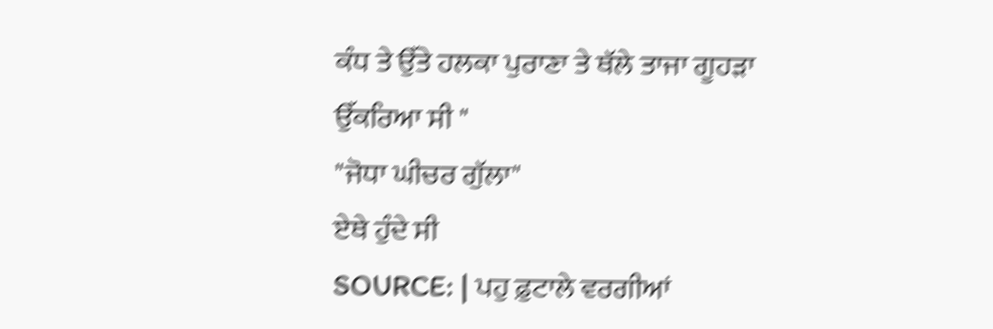ਕੰਧ ਤੇ ਉੱਤੇ ਹਲਕਾ ਪੁਰਾਣਾ ਤੇ ਥੱਲੇ ਤਾਜਾ ਗੂਹੜਾ
ਉੱਕਰਿਆ ਸੀ "
"ਜੋਧਾ ਘੀਚਰ ਗੁੱਲਾ"
ਏਥੇ ਹੁੰਦੇ ਸੀ
SOURCE: | ਪਹੁ ਫ਼ੁਟਾਲੇ ਵਰਗੀਆਂ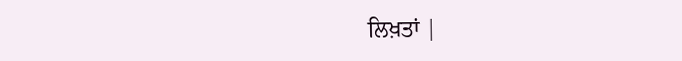ਲਿਖ਼ਤਾਂ |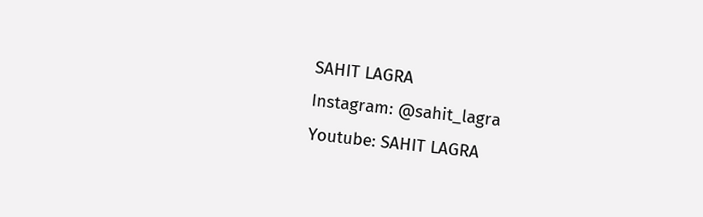SAHIT LAGRA
Instagram: @sahit_lagra
Youtube: SAHIT LAGRA